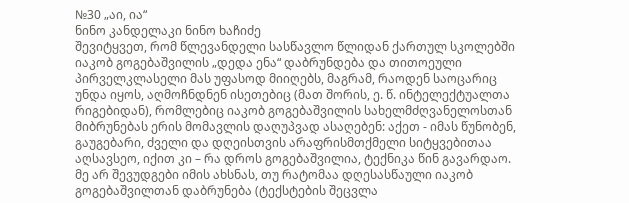№30 „აი, ია“
ნინო კანდელაკი ნინო ხაჩიძე
შევიტყვეთ, რომ წლევანდელი სასწავლო წლიდან ქართულ სკოლებში იაკობ გოგებაშვილის „დედა ენა“ დაბრუნდება და თითოეული პირველკლასელი მას უფასოდ მიიღებს, მაგრამ, რაოდენ საოცარიც უნდა იყოს, აღმოჩნდნენ ისეთებიც (მათ შორის, ე. წ. ინტელექტუალთა რიგებიდან), რომლებიც იაკობ გოგებაშვილის სახელმძღვანელოსთან მიბრუნებას ერის მომავლის დაღუპვად ასაღებენ: აქეთ - იმას წუნობენ, გაუგებარი, ძველი და დღეისთვის არაფრისმთქმელი სიტყვებითაა აღსავსეო, იქით კი – რა დროს გოგებაშვილია, ტექნიკა წინ გავარდაო.
მე არ შევუდგები იმის ახსნას, თუ რატომაა დღესასწაული იაკობ გოგებაშვილთან დაბრუნება (ტექსტების შეცვლა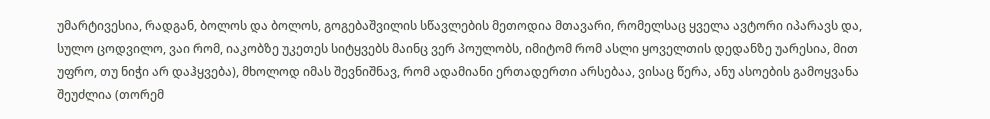უმარტივესია, რადგან, ბოლოს და ბოლოს, გოგებაშვილის სწავლების მეთოდია მთავარი, რომელსაც ყველა ავტორი იპარავს და, სულო ცოდვილო, ვაი რომ, იაკობზე უკეთეს სიტყვებს მაინც ვერ პოულობს, იმიტომ რომ ასლი ყოველთის დედანზე უარესია, მით უფრო, თუ ნიჭი არ დაჰყვება), მხოლოდ იმას შევნიშნავ, რომ ადამიანი ერთადერთი არსებაა, ვისაც წერა, ანუ ასოების გამოყვანა შეუძლია (თორემ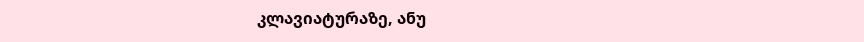კლავიატურაზე, ანუ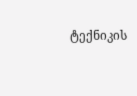ტექნიკის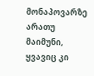მონაპოვარზე არათუ მაიმუნი, ყვავიც კი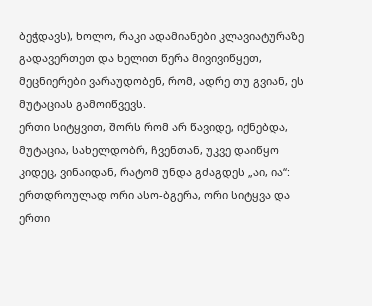ბეჭდავს), ხოლო, რაკი ადამიანები კლავიატურაზე გადავერთეთ და ხელით წერა მივივიწყეთ, მეცნიერები ვარაუდობენ, რომ, ადრე თუ გვიან, ეს მუტაციას გამოიწვევს.
ერთი სიტყვით, შორს რომ არ წავიდე, იქნებდა, მუტაცია, სახელდობრ, ჩვენთან, უკვე დაიწყო კიდეც, ვინაიდან, რატომ უნდა გძაგდეს „აი, ია“: ერთდროულად ორი ასო-ბგერა, ორი სიტყვა და ერთი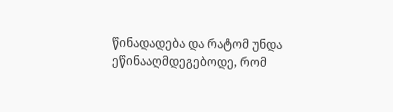წინადადება და რატომ უნდა ეწინააღმდეგებოდე, რომ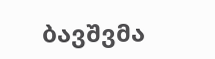ბავშვმა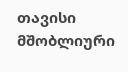თავისი მშობლიური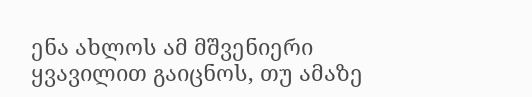ენა ახლოს ამ მშვენიერი ყვავილით გაიცნოს, თუ ამაზე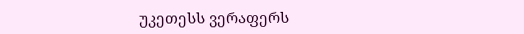უკეთესს ვერაფერს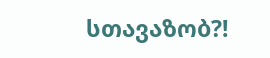სთავაზობ?!